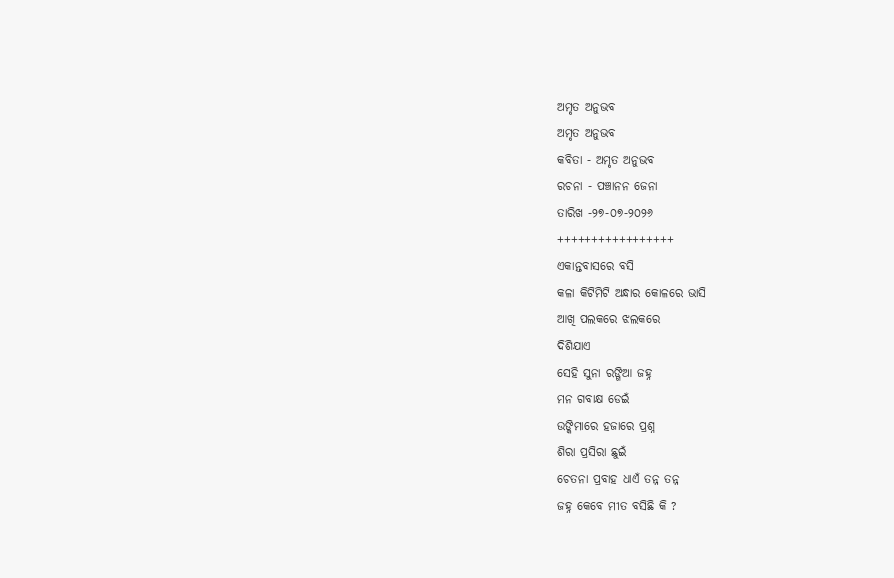ଅମୃତ ଅନୁଭବ
ଅମୃତ ଅନୁଭବ
କବିତା - ଅମୃତ ଅନୁଭବ
ରଚନା - ପଞ୍ଚାନନ ଜେନା
ତାରିଖ -୨୭-୦୭-୨୦୨୬
+++++++++++++++++
ଏକାନ୍ତବାସରେ ବସି
କଳା କିଟିମିଟି ଅନ୍ଧାର କୋଳରେ ଭାସି
ଆଖି ପଲକରେ ଝଲକରେ
ଦିଶିଯାଏ
ସେହି ସୁନା ରଙ୍ଗିଆ ଜହ୍ନ
ମନ ଗବାକ୍ଷ ଡେଇଁ
ଉଙ୍କିମାରେ ହଜାରେ ପ୍ରଶ୍ନ
ଶିରା ପ୍ରସିରା ଛୁଇଁ
ଚେତନା ପ୍ରବାହ ଧାଏଁ ତନ୍ନ ତନ୍ନ
ଜହ୍ନ କେବେ ମୀତ ବସିଛି କି ?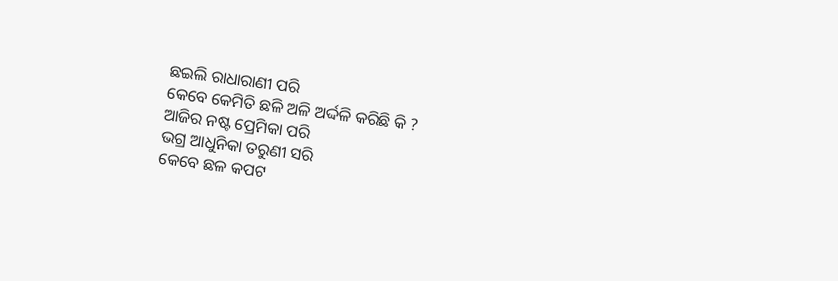ଛଇଲି ରାଧାରାଣୀ ପରି
କେବେ କେମିତି ଛଳି ଅଳି ଅର୍ଦ୍ଦଳି କରିଛି କି ?
ଆଜିର ନଷ୍ଟ ପ୍ରେମିକା ପରି
ଭଗ୍ର ଆଧୁନିକା ତରୁଣୀ ସରି
କେବେ ଛଳ କପଟ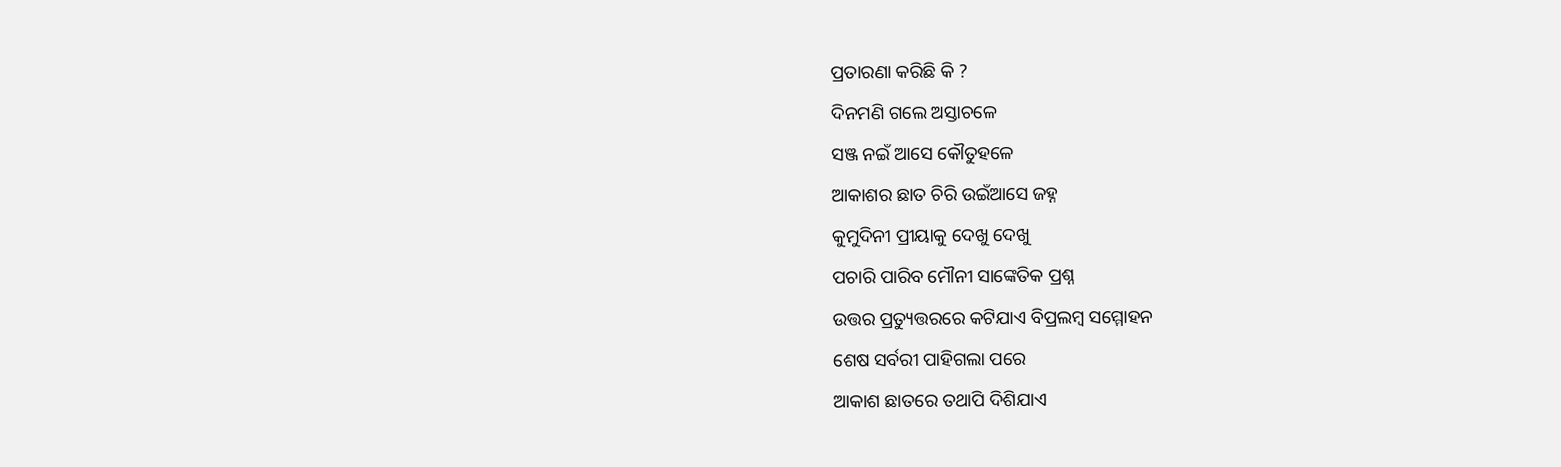ପ୍ରତାରଣା କରିଛି କି ?
ଦିନମଣି ଗଲେ ଅସ୍ତାଚଳେ
ସଞ୍ଜ ନଇଁ ଆସେ କୌତୁହଳେ
ଆକାଶର ଛାତ ଚିରି ଉଇଁଆସେ ଜହ୍ନ
କୁମୁଦିନୀ ପ୍ରୀୟାକୁ ଦେଖୁ ଦେଖୁ
ପଚାରି ପାରିବ ମୌନୀ ସାଙ୍କେତିକ ପ୍ରଶ୍ନ
ଉତ୍ତର ପ୍ରତ୍ୟୁତ୍ତରରେ କଟିଯାଏ ବିପ୍ରଲମ୍ବ ସମ୍ମୋହନ
ଶେଷ ସର୍ବରୀ ପାହିଗଲା ପରେ
ଆକାଶ ଛାତରେ ତଥାପି ଦିଶିଯାଏ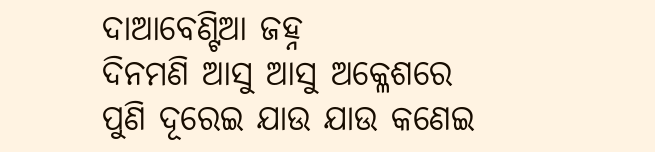ଦାଆବେଣ୍ଟିଆ ଜହ୍ନ
ଦିନମଣି ଆସୁ ଆସୁ ଅକ୍ଳେଶରେ
ପୁଣି ଦୂରେଇ ଯାଉ ଯାଉ କଣେଇ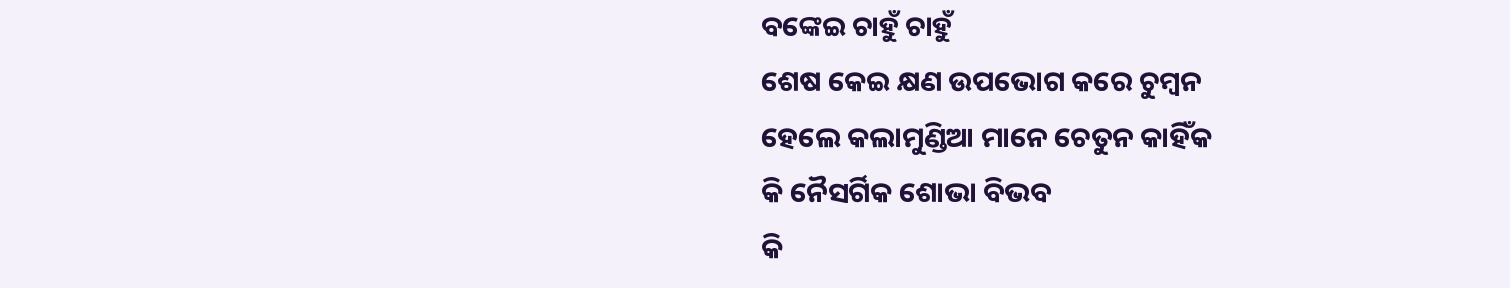ବଙ୍କେଇ ଚାହୁଁ ଚାହୁଁ
ଶେଷ କେଇ କ୍ଷଣ ଉପଭୋଗ କରେ ଚୁମ୍ବନ
ହେଲେ କଲାମୁଣ୍ଡିଆ ମାନେ ଚେତୁନ କାହିଁକ
କି ନୈସର୍ଗିକ ଶୋଭା ବିଭବ
କି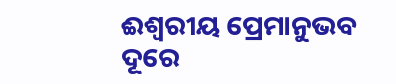ଈଶ୍ୱରୀୟ ପ୍ରେମାନୁଭବ
ଦୂରେ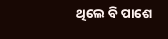ଥିଲେ ବି ପାଶେ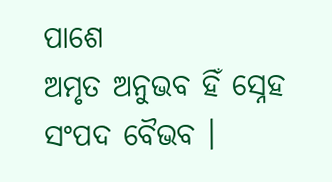ପାଶେ
ଅମୃତ ଅନୁଭବ ହିଁ ସ୍ନେହ ସଂପଦ ବୈଭବ ।